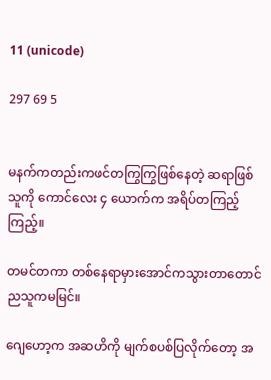11 (unicode)

297 69 5


မနက်ကတည်းကဖင်တကြွကြွဖြစ်နေတဲ့ ဆရာဖြစ်သူကို ကောင်လေး ၄ ယောက်က အရိပ်တကြည့်ကြည့်။

တမင်တကာ တစ်နေရာမှားအောင်ကသွားတာတောင်ညသူကမမြင်။

ဂျေဟော့က အဆဟိကို မျက်စပစ်ပြလိုက်တော့ အ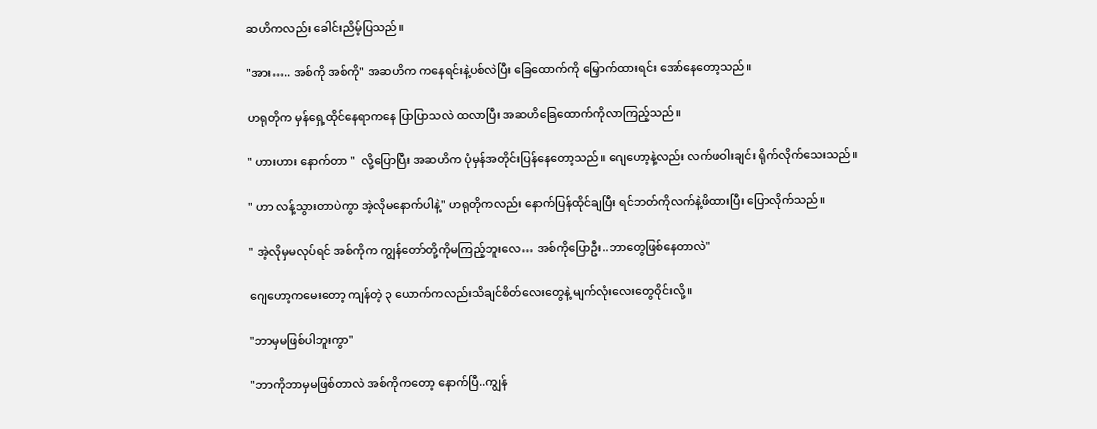ဆဟိကလည်း ခေါင်းညိမ့်ပြသည်။

"အား….. အစ်ကို အစ်ကို" အဆဟိက ကနေရင်းနဲ့ပစ်လဲပြီး ခြေထောက်ကို မြှောက်ထားရင်း အော်နေတော့သည်။

ဟရုတိုက မှန်ရှေ့ထိုင်နေရာကနေ ပြာပြာသလဲ ထလာပြီး ‌အဆဟိခြေထောက်ကိုလာကြည့်သည်။

" ဟားဟား နောက်တာ "  လို့ပြောပြီး အဆဟိက ပုံမှန်အတိုင်းပြန်နေတော့သည်။ ဂျေဟော့နဲ့လည်း လက်ဖဝါးချင်း ရိုက်လိုက်သေးသည်။

" ဟာ လန့်သွားတာပဲကွာ အဲ့လိုမနောက်ပါနဲ့" ဟရုတိုကလည်း နောက်ပြန်ထိုင်ချပြီး ရင်ဘတ်ကိုလက်နဲ့ဖိထားပြီး ပြောလိုက်သည်။

" အဲ့လိုမှမလုပ်ရင် အစ်ကိုက ကျွန်တော်တို့ကိုမကြည့်ဘူးလေ… အစ်ကိုပြောဦး..ဘာတွေဖြစ်နေတာလဲ"

ဂျေဟော့ကမေးတော့ ကျန်တဲ့ ၃ ယောက်ကလည်းသိချင်စိတ်လေးတွေနဲ့ မျက်လုံးလေးတွေဝိုင်းလို့။

"ဘာမှမဖြစ်ပါဘူးကွာ"

"ဘာကိုဘာမှမဖြစ်တာလဲ အစ်ကိုကတော့ နောက်ပြီ..ကျွန်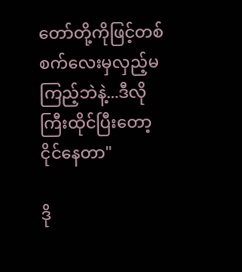တော်တို့ကိုဖြင့်တစ်စက်လေးမှလှည့်မကြည့်ဘဲနဲ့...ဒီလိုကြီးထိုင်ပြီးတော့ ငိုင်နေတာ"

ဒို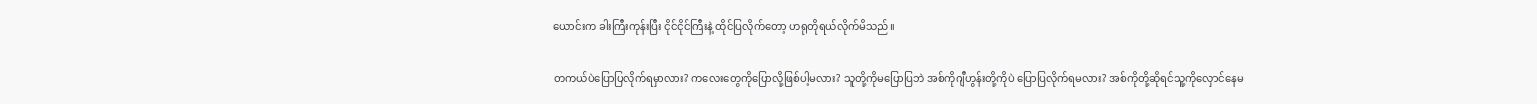ယောင်းက ခါးကြီးကုန်းပြီး ငိုင်ငိုင်ကြီးနဲ့ ထိုင်ပြလိုက်တော့ ဟရုတိုရယ်လိုက်မိသည်။

တကယ်ပဲပြောပြလိုက်ရမှာလား? ကလေးတွေကိုပြောလို့ဖြစ်ပါ့မလား? သူတို့ကိုမပြောပြဘဲ အစ်ကိုဂျီဟွန်းတို့ကိုပဲ ပြောပြလိုက်ရမလား? အစ်ကိုတို့ဆိုရင်သူ့ကိုလှောင်နေမ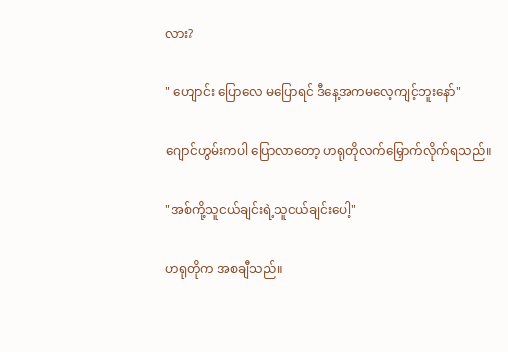လား?

" ဟျောင်း ပြောလေ မပြောရင် ဒီနေ့အကမလေ့ကျင့်ဘူးနော်"

ဂျောင်ဟွမ်းကပါ ပြောလာတော့ ဟရုတိုလက်မြှောက်လိုက်ရသည်။

"အစ်ကို့သူငယ်ချင်းရဲ့သူငယ်ချင်းပေါ့"

ဟရုတိုက အစချီသည်။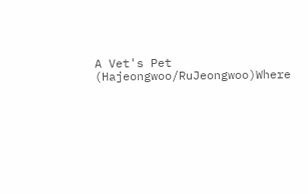A Vet's Pet (Hajeongwoo/RuJeongwoo)Where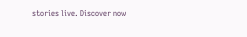stories live. Discover now